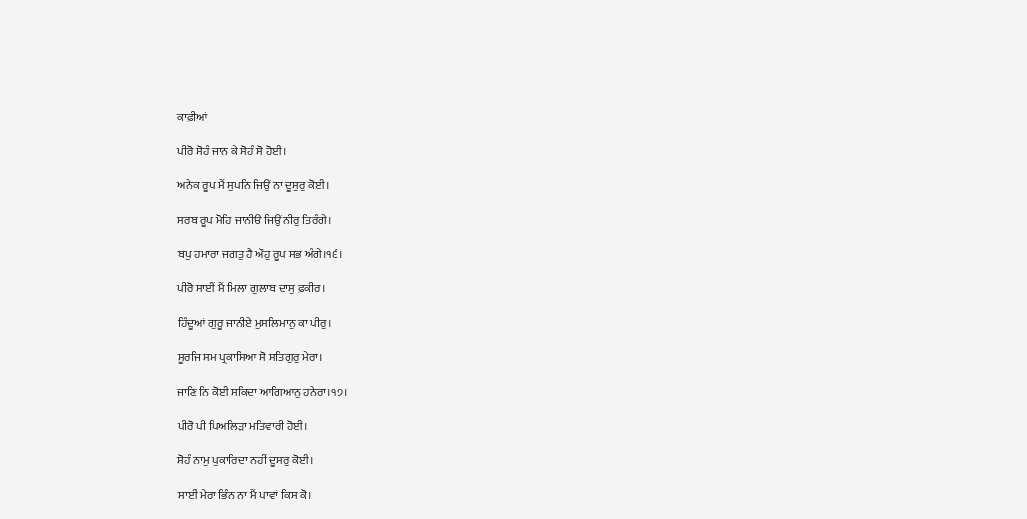ਕਾਫ਼ੀਆਂ

ਪੀਰੋ ਸੋਹੰ ਜਾਨ ਕੇ ਸੋਹੰ ਸੋ ਹੋਈ।

ਅਨੇਕ ਰੂਪ ਮੈਂ ਸੁਪਨਿ ਜਿਉਂ ਨਾ ਦੂਸੁਰੁ ਕੋਈ।

ਸਰਬ ਰੂਪ ਮੋਹਿ ਜਾਨੀੳ ਜਿਉਂ ਨੀਰੁ ਤਿਰੰਗੇ।

ਬਪੁ ਹਮਾਰਾ ਜਗਤੁ ਹੈ ਔਹੁ ਰੂਪ ਸਭ ਅੰਗੇ।੧੬।

ਪੀਰੋ ਸਾਈਂ ਮੈਂ ਮਿਲਾ ਗੁਲਾਬ ਦਾਸੁ ਫ਼ਕੀਰ।

ਹਿੰਦੂਆਂ ਗੁਰੂ ਜਾਨੀਏ ਮੁਸਲਿਮਾਨੁ ਕਾ ਪੀਰੁ।

ਸੂਰਜਿ ਸਮ ਪ੍ਰਕਾਸਿਆ ਸੋ ਸਤਿਗੁਰੁ ਮੇਰਾ।

ਜਾਣਿ ਨਿ ਕੋਈ ਸਕਿਦਾ ਆਗਿਆਨੁ ਹਨੇਰਾ।੧੭।

ਪੀਰੋ ਪੀ ਪਿਅਲਿੜਾ ਮਤਿਵਾਰੀ ਹੋਈ।

ਸੋਹੰ ਨਾਮੁ ਪੁਕਾਰਿਦਾ ਨਹੀਂ ਦੂਸਰੁ ਕੋਈ।

ਸਾਈਂ ਮੇਰਾ ਭਿੰਨ ਨਾ ਮੈਂ ਪਾਵਾਂ ਕਿਸ ਕੋ।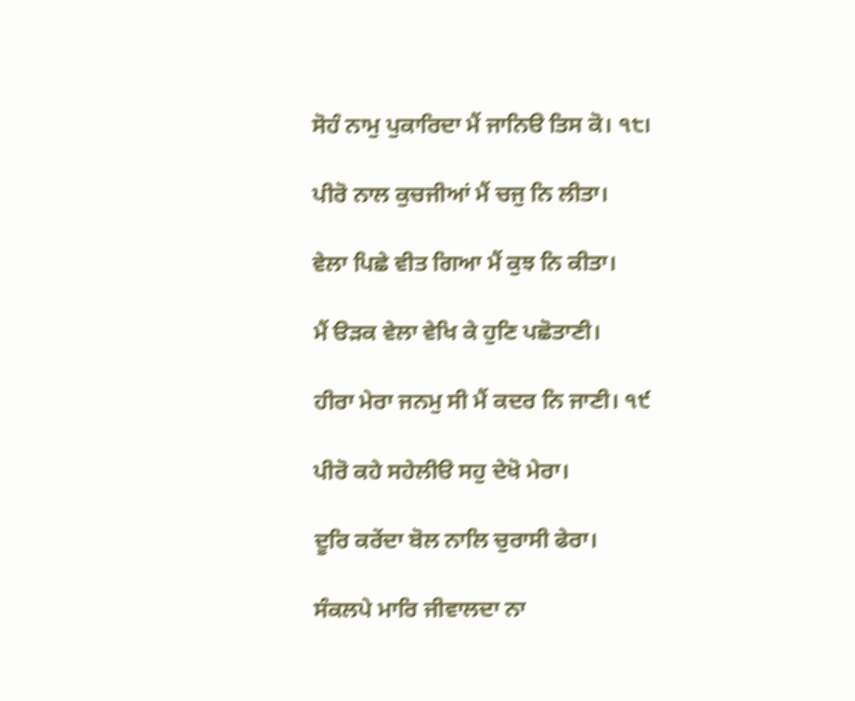ਸੋਹੰ ਨਾਮੁ ਪੁਕਾਰਿਦਾ ਮੈਂ ਜਾਨਿੳ ਤਿਸ ਕੋ। ੧੮।

ਪੀਰੋ ਨਾਲ ਕੁਚਜੀਆਂ ਮੈਂ ਚਜੁ ਨਿ ਲੀਤਾ।

ਵੇਲਾ ਪਿਛੇ ਵੀਤ ਗਿਆ ਮੈਂ ਕੁਝ ਨਿ ਕੀਤਾ।

ਮੈਂ ੳੜਕ ਵੇਲਾ ਵੇਖਿ ਕੇ ਹੁਣਿ ਪਛੋਤਾਣੀ।

ਹੀਰਾ ਮੇਰਾ ਜਨਮੁ ਸੀ ਮੈਂ ਕਦਰ ਨਿ ਜਾਣੀ। ੧੯

ਪੀਰੋ ਕਹੇ ਸਹੇਲੀੳ ਸਹੁ ਦੇਖੋ ਮੇਰਾ।

ਦੂਰਿ ਕਰੇਂਦਾ ਬੋਲ ਨਾਲਿ ਚੁਰਾਸੀ ਫੇਰਾ।

ਸੰਕਲਪੇ ਮਾਰਿ ਜੀਵਾਲਦਾ ਨਾ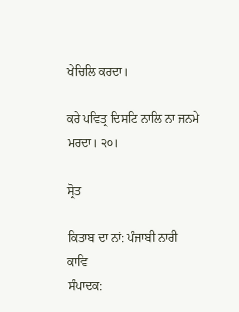ਖੇਚਿਲਿ ਕਰਦਾ।

ਕਰੇ ਪਵਿਤ੍ਰ ਦਿਸਟਿ ਨਾਲਿ ਨਾ ਜਨਮੇ ਮਰਦਾ। ੨੦।

ਸ੍ਰੋਤ

ਕਿਤਾਬ ਦਾ ਨਾਂ: ਪੰਜਾਬੀ ਨਾਰੀ ਕਾਵਿ
ਸੰਪਾਦਕ: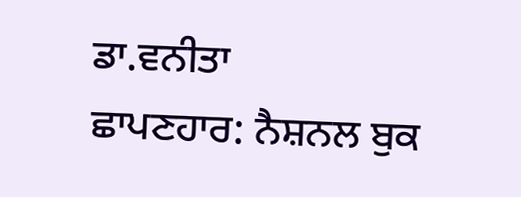ਡਾ.ਵਨੀਤਾ
ਛਾਪਣਹਾਰ: ਨੈਸ਼ਨਲ ਬੁਕ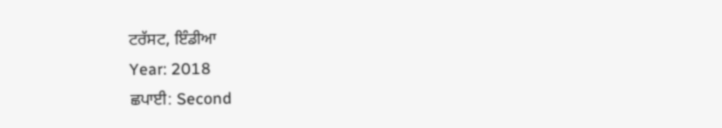ਟਰੱਸਟ, ਇੰਡੀਆ
Year: 2018
ਛਪਾਈ: Second